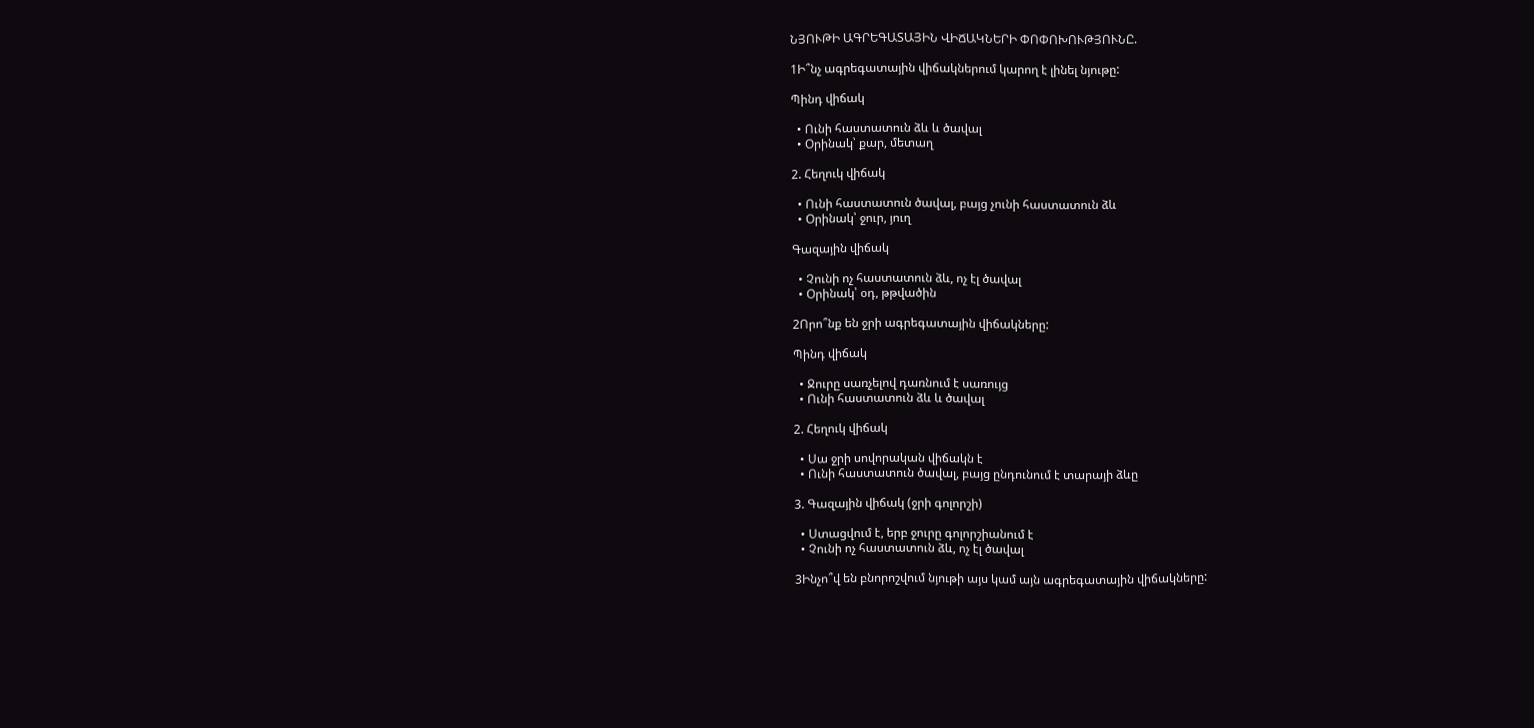ՆՅՈՒԹԻ ԱԳՐԵԳԱՏԱՅԻՆ ՎԻՃԱԿՆԵՐԻ ՓՈՓՈԽՈՒԹՅՈՒՆԸ.

1Ի՞նչ ագրեգատային վիճակներում կարող է լինել նյութը:

Պինդ վիճակ

  • Ունի հաստատուն ձև և ծավալ
  • Օրինակ՝ քար, մետաղ

2. Հեղուկ վիճակ

  • Ունի հաստատուն ծավալ, բայց չունի հաստատուն ձև
  • Օրինակ՝ ջուր, յուղ

Գազային վիճակ

  • Չունի ոչ հաստատուն ձև, ոչ էլ ծավալ
  • Օրինակ՝ օդ, թթվածին

2Որո՞նք են ջրի ագրեգատային վիճակները:

Պինդ վիճակ

  • Ջուրը սառչելով դառնում է սառույց
  • Ունի հաստատուն ձև և ծավալ

2. Հեղուկ վիճակ

  • Սա ջրի սովորական վիճակն է
  • Ունի հաստատուն ծավալ, բայց ընդունում է տարայի ձևը

3. Գազային վիճակ (ջրի գոլորշի)

  • Ստացվում է, երբ ջուրը գոլորշիանում է
  • Չունի ոչ հաստատուն ձև, ոչ էլ ծավալ

3Ինչո՞վ են բնորոշվում նյութի այս կամ այն ագրեգատային վիճակները: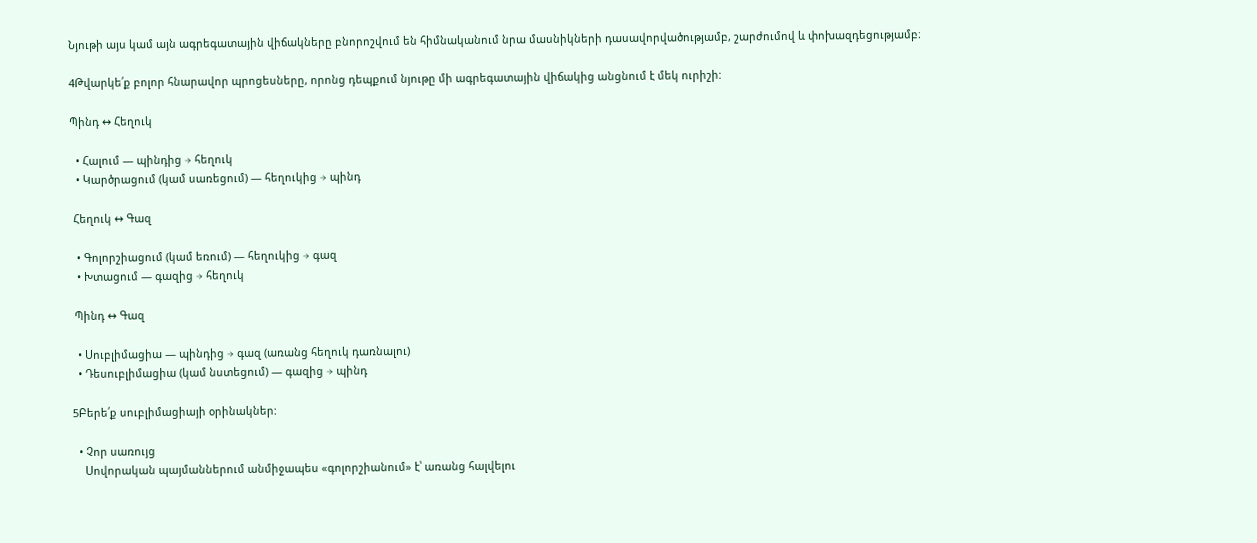Նյութի այս կամ այն ագրեգատային վիճակները բնորոշվում են հիմնականում նրա մասնիկների դասավորվածությամբ, շարժումով և փոխազդեցությամբ։

4Թվարկե՛ք բոլոր հնարավոր պրոցեսները, որոնց դեպքում նյութը մի ագրեգատային վիճակից անցնում է մեկ ուրիշի:

Պինդ ↔ Հեղուկ

  • Հալում — պինդից → հեղուկ
  • Կարծրացում (կամ սառեցում) — հեղուկից → պինդ

 Հեղուկ ↔ Գազ

  • Գոլորշիացում (կամ եռում) — հեղուկից → գազ
  • Խտացում — գազից → հեղուկ

 Պինդ ↔ Գազ

  • Սուբլիմացիա — պինդից → գազ (առանց հեղուկ դառնալու)
  • Դեսուբլիմացիա (կամ նստեցում) — գազից → պինդ

5Բերե՛ք սուբլիմացիայի օրինակներ:

  • Չոր սառույց
    Սովորական պայմաններում անմիջապես «գոլորշիանում» է՝ առանց հալվելու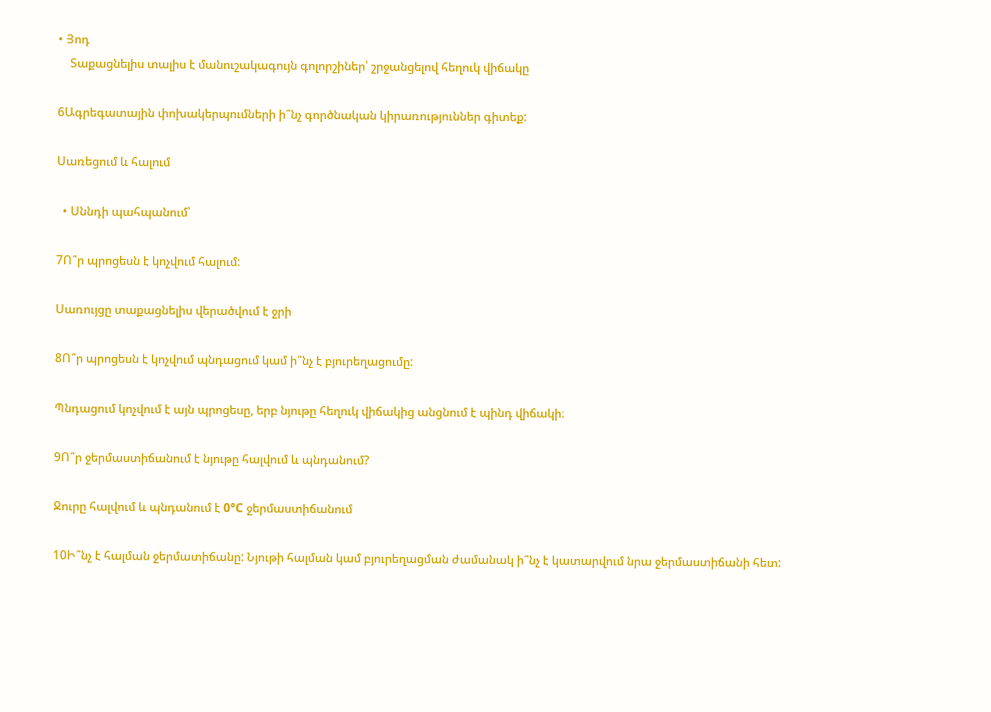• Յոդ
    Տաքացնելիս տալիս է մանուշակագույն գոլորշիներ՝ շրջանցելով հեղուկ վիճակը

6Ագրեգատային փոխակերպումների ի՞նչ գործնական կիրառություններ գիտեք:

Սառեցում և հալում

  • Սննդի պահպանում՝

7Ո՞ր պրոցեսն է կոչվում հալում:

Սառույցը տաքացնելիս վերածվում է ջրի

8Ո՞ր պրոցեսն է կոչվում պնդացում կամ ի՞նչ է բյուրեղացումը:

Պնդացում կոչվում է այն պրոցեսը, երբ նյութը հեղուկ վիճակից անցնում է պինդ վիճակի։

9Ո՞ր ջերմաստիճանում է նյութը հալվում և պնդանում?

Ջուրը հալվում և պնդանում է 0°C ջերմաստիճանում

10Ի՞նչ է հալման ջերմատիճանը: Նյութի հալման կամ բյուրեղացման ժամանակ ի՞նչ է կատարվում նրա ջերմաստիճանի հետ: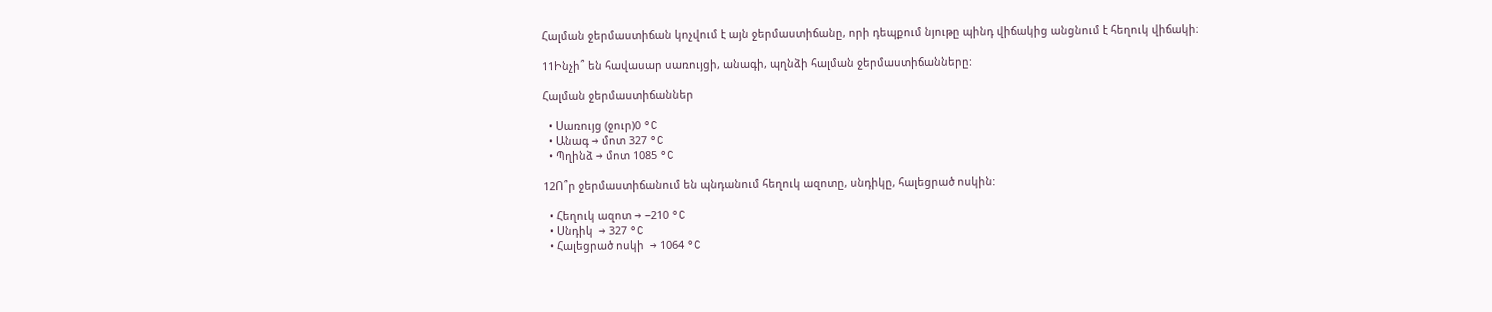Հալման ջերմաստիճան կոչվում է այն ջերմաստիճանը, որի դեպքում նյութը պինդ վիճակից անցնում է հեղուկ վիճակի։

11Ինչի՞ են հավասար սառույցի, անագի, պղնձի հալման ջերմաստիճանները:

Հալման ջերմաստիճաններ

  • Սառույց (ջուր)0 °C
  • Անագ → մոտ 327 °C
  • Պղինձ → մոտ 1085 °C

12Ո՞ր ջերմաստիճանում են պնդանում հեղուկ ազոտը, սնդիկը, հալեցրած ոսկին:

  • Հեղուկ ազոտ → −210 °C
  • Սնդիկ  → 327 °C
  • Հալեցրած ոսկի  → 1064 °C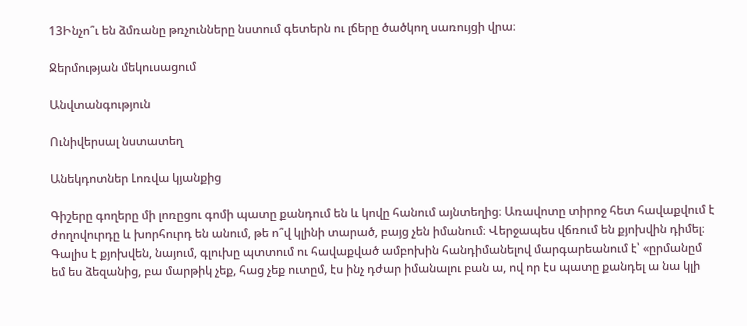13Ինչո՞ւ են ձմռանը թռչունները նստում գետերն ու լճերը ծածկող սառույցի վրա։

Ջերմության մեկուսացում

Անվտանգություն

Ունիվերսալ նստատեղ

Անեկդոտներ Լոռվա կյանքից

Գիշերը գողերը մի լոռըցու գոմի պատը քանդում են և կովը հանում այնտեղից։ Առավոտը տիրոջ հետ հավաքվում է ժողովուրդը և խորհուրդ են անում, թե ո՞վ կլինի տարած, բայց չեն իմանում։ Վերջապես վճռում են քյոխվին դիմել։ Գալիս է քյոխվեն, նայում, գլուխը պտտում ու հավաքված ամբոխին հանդիմանելով մարգարեանում է՝ «ըրմանըմ եմ ես ձեզանից, բա մարթիկ չեք, հաց չեք ուտըմ, էս ինչ դժար իմանալու բան ա, ով որ էս պատը քանդել ա նա կլի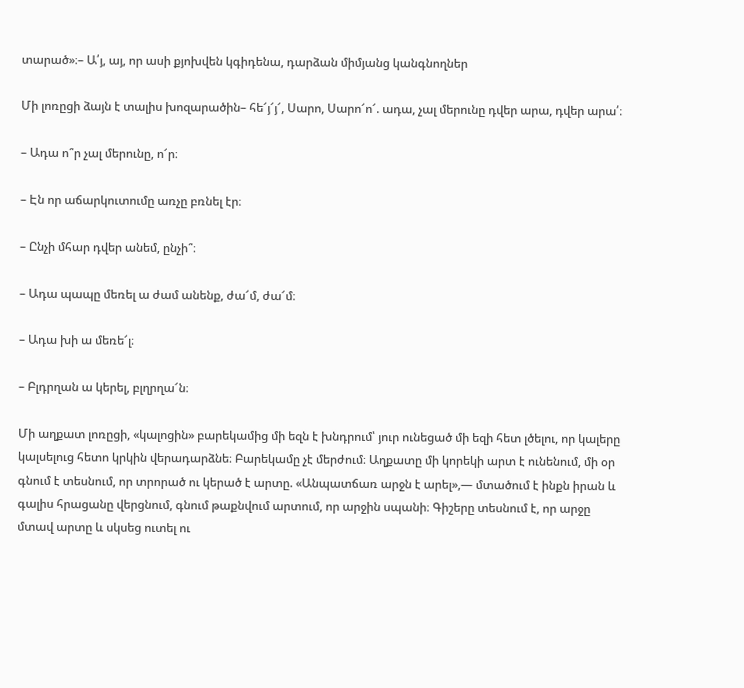տարած»։– Ա՛յ, այ, որ ասի քյոխվեն կգիդենա, դարձան միմյանց կանգնողներ

Մի լոռըցի ձայն է տալիս խոզարածին– հե՜յ՜յ՜, Սարո, Սարո՜ո՜. ադա, չալ մերունը դվեր արա, դվեր արա՛։

– Ադա ո՞ր չալ մերունը, ո՜ր։

– Էն որ աճարկուտումը առչը բռնել էր։

– Ընչի մհար դվեր անեմ, ընչի՞։

– Ադա պապը մեռել ա ժամ անենք, ժա՜մ, ժա՜մ։

– Ադա խի ա մեռե՜լ։

– Բլդրղան ա կերել, բլղրղա՜ն։

Մի աղքատ լոռըցի, «կալոցին» բարեկամից մի եզն է խնդրում՝ յուր ունեցած մի եզի հետ լծելու, որ կալերը կալսելուց հետո կրկին վերադարձնե։ Բարեկամը չէ մերժում։ Աղքատը մի կորեկի արտ է ունենում, մի օր գնում է տեսնում, որ տրորած ու կերած է արտը. «Անպատճառ արջն է արել»,— մտածում է ինքն իրան և գալիս հրացանը վերցնում, գնում թաքնվում արտում, որ արջին սպանի։ Գիշերը տեսնում է, որ արջը մտավ արտը և սկսեց ուտել ու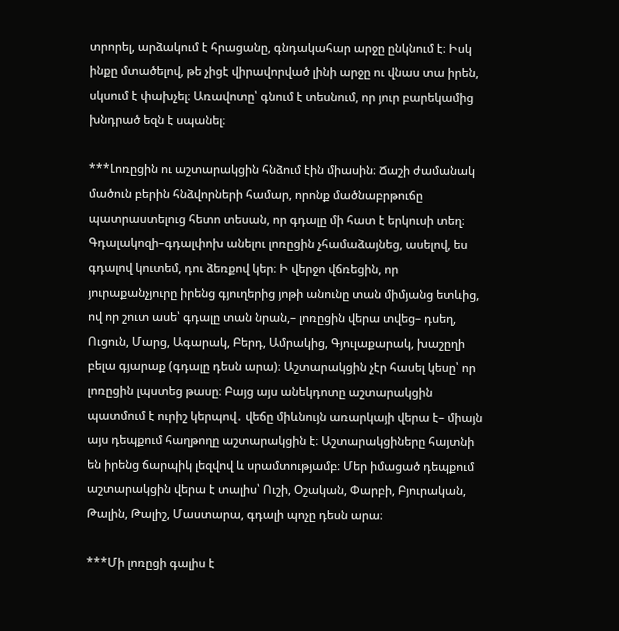տրորել, արձակում է հրացանը, գնդակահար արջը ընկնում է։ Իսկ ինքը մտածելով, թե չիցէ վիրավորված լինի արջը ու վնաս տա իրեն, սկսում է փախչել։ Առավոտը՝ գնում է տեսնում, որ յուր բարեկամից խնդրած եզն է սպանել։

***Լոռըցին ու աշտարակցին հնձում էին միասին։ Ճաշի ժամանակ մածուն բերին հնձվորների համար, որոնք մածնաբրթուճը պատրաստելուց հետո տեսան, որ գդալը մի հատ է երկուսի տեղ։ Գդալակոզի–գդալփոխ անելու լոռըցին չհամաձայնեց, ասելով, ես գդալով կուտեմ, դու ձեռքով կեր։ Ի վերջո վճռեցին, որ յուրաքանչյուրը իրենց գյուղերից յոթի անունը տան միմյանց ետևից, ով որ շուտ ասե՝ գդալը տան նրան,– լոռըցին վերա տվեց– դսեղ, Ուցուն, Մարց, Ագարակ, Բերդ, Ամրակից, Գյուլաքարակ, խաշըղի բելա գյարաք (գդալը դեսն արա)։ Աշտարակցին չէր հասել կեսը՝ որ լոռըցին լպստեց թասը։ Բայց այս անեկդոտը աշտարակցին պատմում է ուրիշ կերպով․ վեճը միևնույն առարկայի վերա է– միայն այս դեպքում հաղթողը աշտարակցին է։ Աշտարակցիները հայտնի են իրենց ճարպիկ լեզվով և սրամտությամբ։ Մեր իմացած դեպքում աշտարակցին վերա է տալիս՝ Ուշի, Օշական, Փարբի, Բյուրական, Թալին, Թալիշ, Մաստարա, գդալի պոչը դեսն արա։

***Մի լոռըցի գալիս է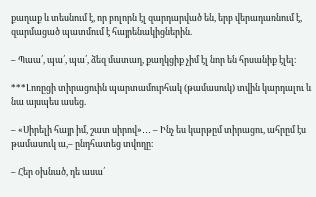քաղաք և տեսնում է, որ բոլորն էլ զարդարված են, երբ վերադառնում է, զարմացած պատմում է հայրենակիցներին.

– Պաա՛, պա՛, պա՛, ձեզ մատաղ, քաղկցիք չիմ էլ նոր են հրսանիք էլել։

***Լոռըցի տիրացուին պարտամուրհակ (թամասուկ) տվին կարդալու և նա այսպես ասեց.

– «Սիրելի հայր իմ, շատ սիրով»․․․ – Ինչ ես կարթըմ տիրացու, ահրըմ էս թամասուկ ա,– ընդհատեց տվողը։

– Հեր օխնած, դե ասա՛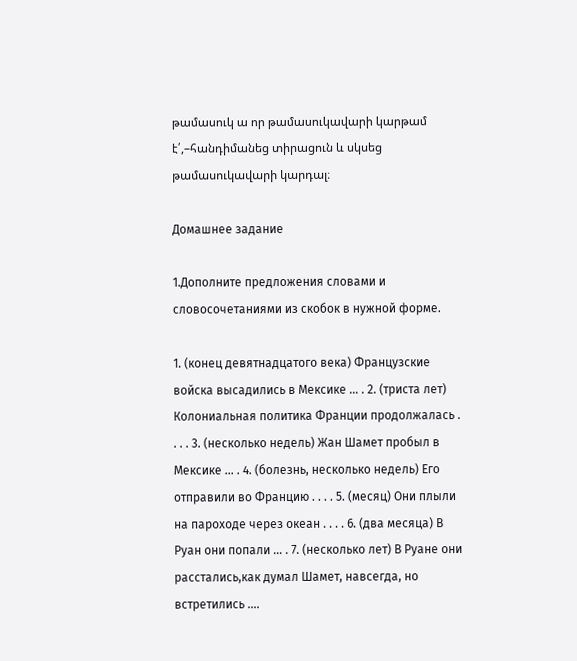թամասուկ ա որ թամասուկավարի կարթամ է՛,–հանդիմանեց տիրացուն և սկսեց թամասուկավարի կարդալ։

Домашнее задание

1.Дополните предложения словами и словосочетаниями из скобок в нужной форме.

1. (конец девятнадцатого века) Французские войска высадились в Мексике … . 2. (триста лет) Колониальная политика Франции продолжалась . . . . 3. (несколько недель) Жан Шамет пробыл в Мексике … . 4. (болезнь, несколько недель) Его отправили во Францию . . . . 5. (месяц) Они плыли на пароходе через океан . . . . 6. (два месяца) В Руан они попали … . 7. (несколько лет) В Руане они расстались,как думал Шамет, навсегда, но встретились ….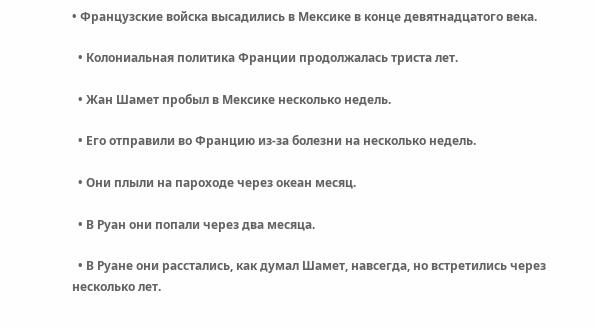• Французские войска высадились в Мексике в конце девятнадцатого века.

  • Колониальная политика Франции продолжалась триста лет.

  • Жан Шамет пробыл в Мексике несколько недель.

  • Его отправили во Францию из-за болезни на несколько недель.

  • Они плыли на пароходе через океан месяц.

  • В Руан они попали через два месяца.

  • В Руане они расстались, как думал Шамет, навсегда, но встретились через несколько лет.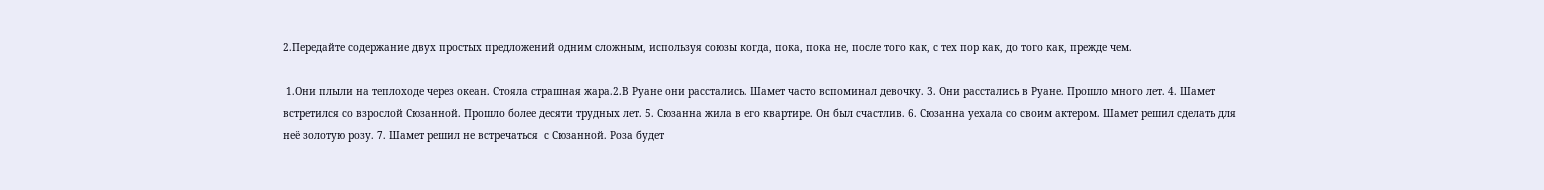2.Передайте содержание двух простых предложений одним сложным, используя союзы когда, пока, пока не, после того как, с тех пор как, до того как, прежде чем.

 1.Они плыли на теплоходе через океан. Стояла страшная жара.2.В Руане они расстались. Шамет часто вспоминал девочку. 3. Они расстались в Руане. Прошло много лет. 4. Шамет встретился со взрослой Сюзанной. Прошло более десяти трудных лет. 5. Сюзанна жила в его квартире. Он был счастлив. 6. Сюзанна уехала со своим актерoм. Шамет решил сделать для неё золотую розу. 7. Шамет решил не встречаться  с Сюзанной. Роза будет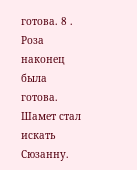готова. 8 . Роза наконец была готова. Шамет стал искать Сюзанну.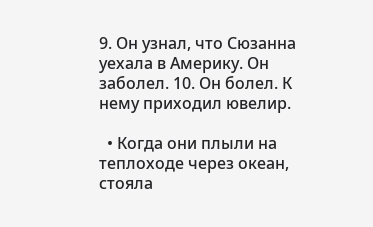9. Он узнал, что Сюзанна уехала в Америку. Он заболел. 10. Он болел. К нему приходил ювелир.

  • Когда они плыли на теплоходе через океан, стояла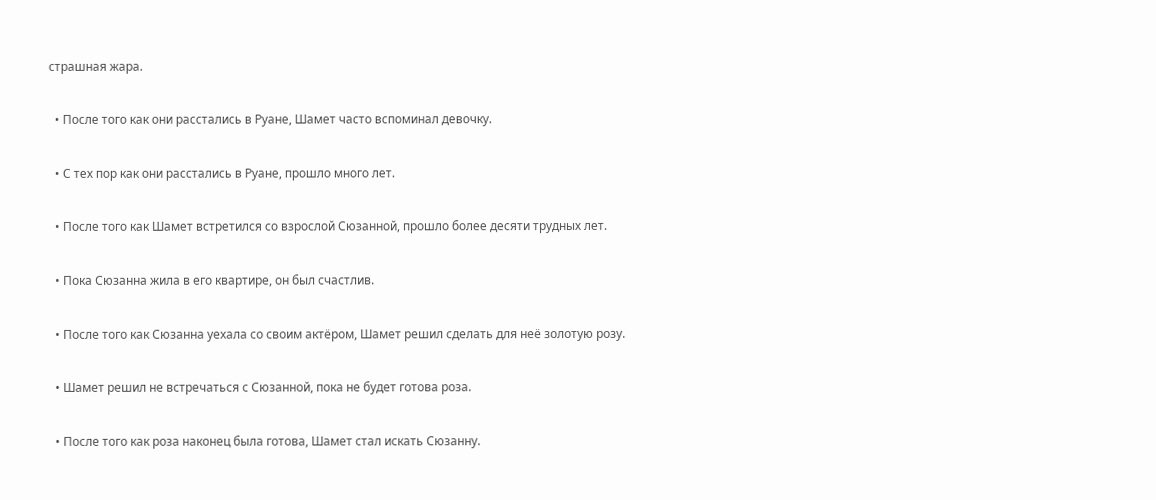страшная жара.

  • После того как они расстались в Руане, Шамет часто вспоминал девочку.

  • С тех пор как они расстались в Руане, прошло много лет.

  • После того как Шамет встретился со взрослой Сюзанной, прошло более десяти трудных лет.

  • Пока Сюзанна жила в его квартире, он был счастлив.

  • После того как Сюзанна уехала со своим актёром, Шамет решил сделать для неё золотую розу.

  • Шамет решил не встречаться с Сюзанной, пока не будет готова роза.

  • После того как роза наконец была готова, Шамет стал искать Сюзанну.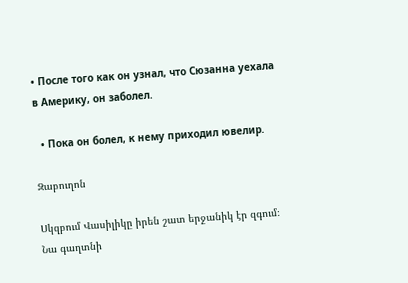• После того как он узнал, что Сюзанна уехала в Америку, он заболел.

  • Пока он болел, к нему приходил ювелир.

Զաբուղոն

Սկզբում Վասիլիկը իրեն շատ երջանիկ էր զգում։ Նա գաղտնի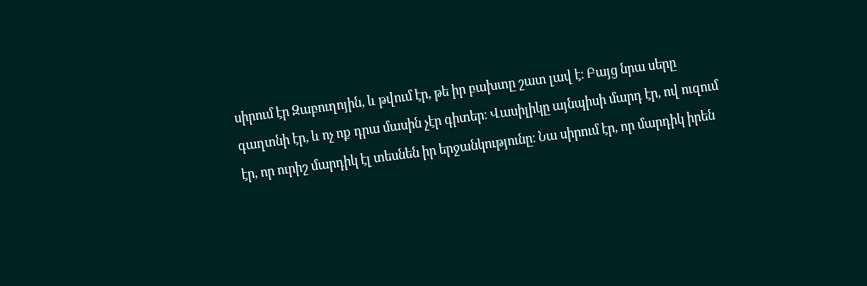սիրում էր Զաբուղոյին, և թվում էր, թե իր բախտը շատ լավ է։ Բայց նրա սերը գաղտնի էր, և ոչ ոք դրա մասին չէր գիտեր։ Վասիլիկը այնպիսի մարդ էր, ով ուզում էր, որ ուրիշ մարդիկ էլ տեսնեն իր երջանկությունը։ Նա սիրում էր, որ մարդիկ իրեն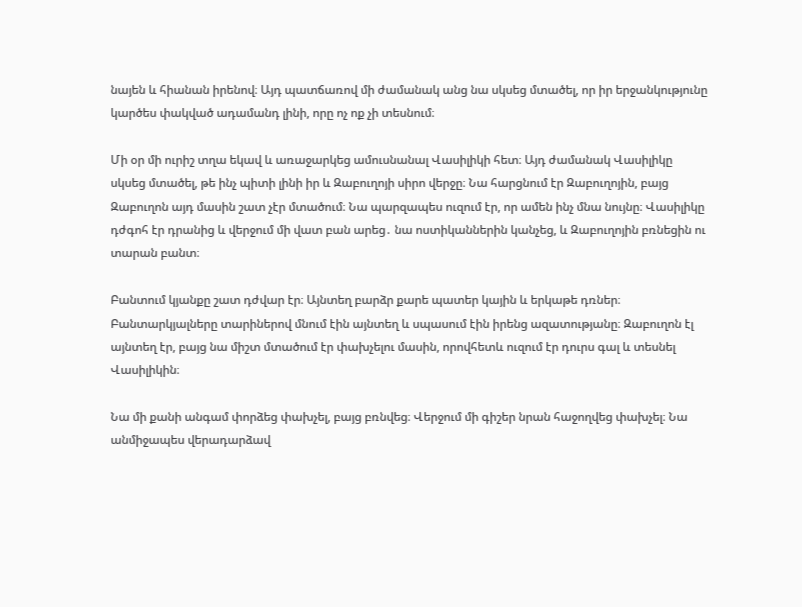նայեն և հիանան իրենով։ Այդ պատճառով մի ժամանակ անց նա սկսեց մտածել, որ իր երջանկությունը կարծես փակված ադամանդ լինի, որը ոչ ոք չի տեսնում։

Մի օր մի ուրիշ տղա եկավ և առաջարկեց ամուսնանալ Վասիլիկի հետ։ Այդ ժամանակ Վասիլիկը սկսեց մտածել, թե ինչ պիտի լինի իր և Զաբուղոյի սիրո վերջը։ Նա հարցնում էր Զաբուղոյին, բայց Զաբուղոն այդ մասին շատ չէր մտածում։ Նա պարզապես ուզում էր, որ ամեն ինչ մնա նույնը։ Վասիլիկը դժգոհ էր դրանից և վերջում մի վատ բան արեց․ նա ոստիկաններին կանչեց, և Զաբուղոյին բռնեցին ու տարան բանտ։

Բանտում կյանքը շատ դժվար էր։ Այնտեղ բարձր քարե պատեր կային և երկաթե դռներ։ Բանտարկյալները տարիներով մնում էին այնտեղ և սպասում էին իրենց ազատությանը։ Զաբուղոն էլ այնտեղ էր, բայց նա միշտ մտածում էր փախչելու մասին, որովհետև ուզում էր դուրս գալ և տեսնել Վասիլիկին։

Նա մի քանի անգամ փորձեց փախչել, բայց բռնվեց։ Վերջում մի գիշեր նրան հաջողվեց փախչել։ Նա անմիջապես վերադարձավ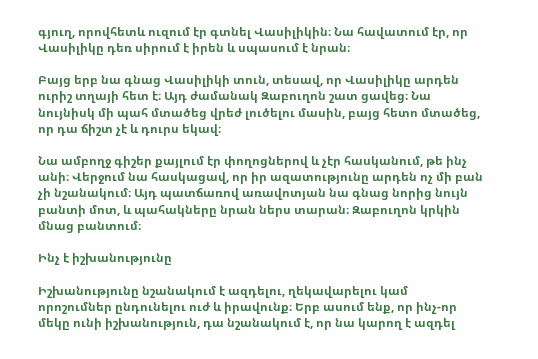գյուղ, որովհետև ուզում էր գտնել Վասիլիկին։ Նա հավատում էր, որ Վասիլիկը դեռ սիրում է իրեն և սպասում է նրան։

Բայց երբ նա գնաց Վասիլիկի տուն, տեսավ, որ Վասիլիկը արդեն ուրիշ տղայի հետ է։ Այդ ժամանակ Զաբուղոն շատ ցավեց։ Նա նույնիսկ մի պահ մտածեց վրեժ լուծելու մասին, բայց հետո մտածեց, որ դա ճիշտ չէ և դուրս եկավ։

Նա ամբողջ գիշեր քայլում էր փողոցներով և չէր հասկանում, թե ինչ անի։ Վերջում նա հասկացավ, որ իր ազատությունը արդեն ոչ մի բան չի նշանակում։ Այդ պատճառով առավոտյան նա գնաց նորից նույն բանտի մոտ, և պահակները նրան ներս տարան։ Զաբուղոն կրկին մնաց բանտում։

Ինչ է իշխանությունը

Իշխանությունը նշանակում է ազդելու, ղեկավարելու կամ որոշումներ ընդունելու ուժ և իրավունք։ Երբ ասում ենք, որ ինչ-որ մեկը ունի իշխանություն, դա նշանակում է, որ նա կարող է ազդել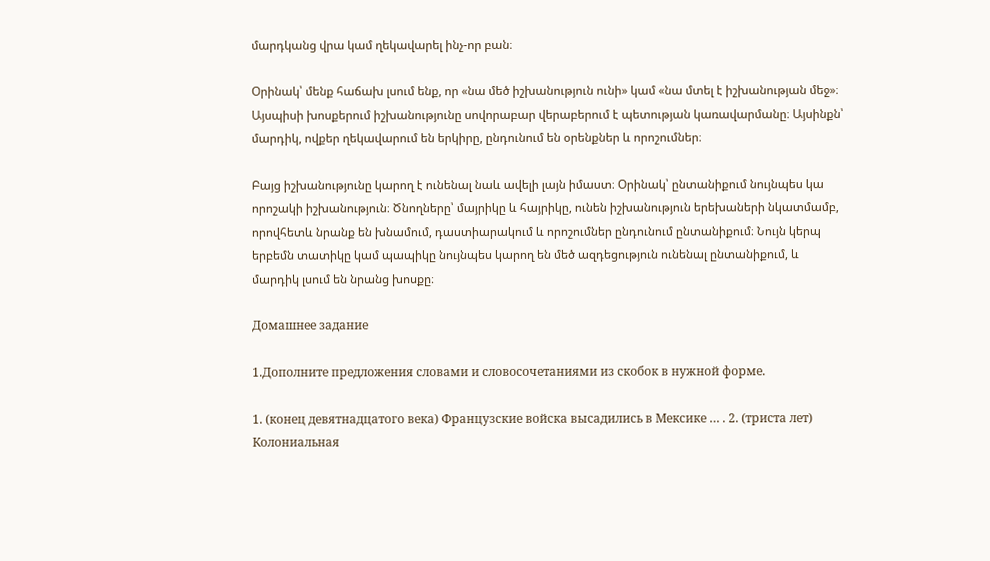մարդկանց վրա կամ ղեկավարել ինչ-որ բան։

Օրինակ՝ մենք հաճախ լսում ենք, որ «նա մեծ իշխանություն ունի» կամ «նա մտել է իշխանության մեջ»։ Այսպիսի խոսքերում իշխանությունը սովորաբար վերաբերում է պետության կառավարմանը։ Այսինքն՝ մարդիկ, ովքեր ղեկավարում են երկիրը, ընդունում են օրենքներ և որոշումներ։

Բայց իշխանությունը կարող է ունենալ նաև ավելի լայն իմաստ։ Օրինակ՝ ընտանիքում նույնպես կա որոշակի իշխանություն։ Ծնողները՝ մայրիկը և հայրիկը, ունեն իշխանություն երեխաների նկատմամբ, որովհետև նրանք են խնամում, դաստիարակում և որոշումներ ընդունում ընտանիքում։ Նույն կերպ երբեմն տատիկը կամ պապիկը նույնպես կարող են մեծ ազդեցություն ունենալ ընտանիքում, և մարդիկ լսում են նրանց խոսքը։

Домашнее задание

1.Дополните предложения словами и словосочетаниями из скобок в нужной форме.

1. (конец девятнадцатого века) Французские войска высадились в Мексике … . 2. (триста лет) Колониальная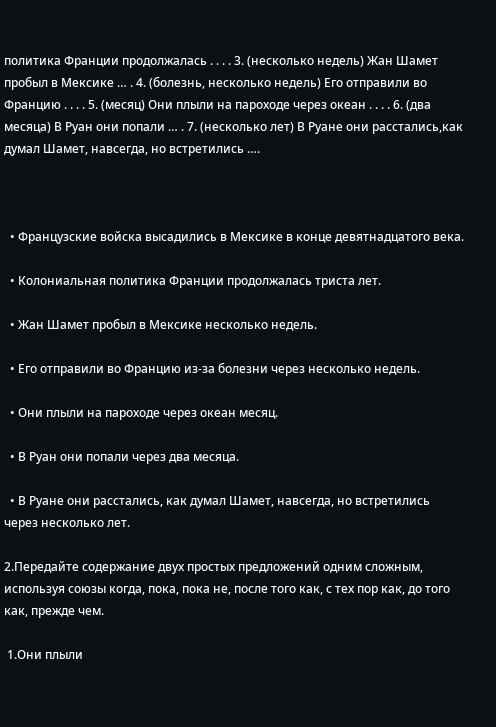политика Франции продолжалась . . . . 3. (несколько недель) Жан Шамет пробыл в Мексике … . 4. (болезнь, несколько недель) Его отправили во Францию . . . . 5. (месяц) Они плыли на пароходе через океан . . . . 6. (два месяца) В Руан они попали … . 7. (несколько лет) В Руане они расстались,как думал Шамет, навсегда, но встретились ….



  • Французские войска высадились в Мексике в конце девятнадцатого века.

  • Колониальная политика Франции продолжалась триста лет.

  • Жан Шамет пробыл в Мексике несколько недель.

  • Его отправили во Францию из-за болезни через несколько недель.

  • Они плыли на пароходе через океан месяц.

  • В Руан они попали через два месяца.

  • В Руане они расстались, как думал Шамет, навсегда, но встретились через несколько лет.

2.Передайте содержание двух простых предложений одним сложным, используя союзы когда, пока, пока не, после того как, с тех пор как, до того как, прежде чем.

 1.Они плыли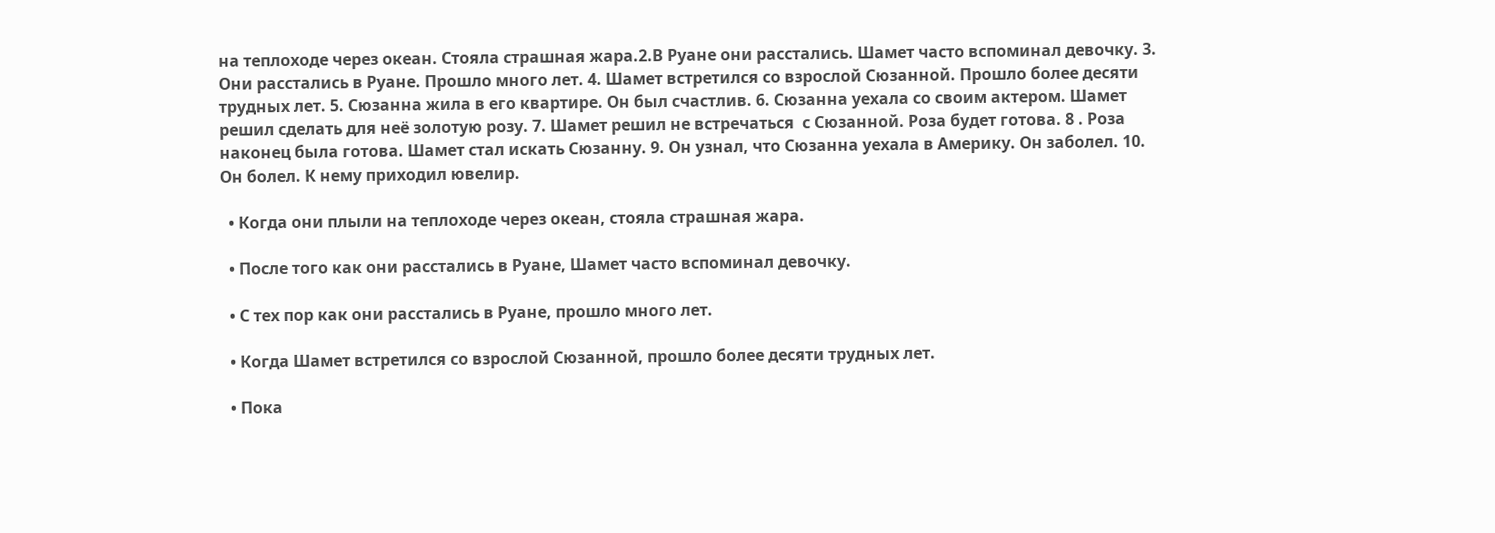на теплоходе через океан. Стояла страшная жара.2.В Руане они расстались. Шамет часто вспоминал девочку. 3. Они расстались в Руане. Прошло много лет. 4. Шамет встретился со взрослой Сюзанной. Прошло более десяти трудных лет. 5. Сюзанна жила в его квартире. Он был счастлив. 6. Сюзанна уехала со своим актерoм. Шамет решил сделать для неё золотую розу. 7. Шамет решил не встречаться  с Сюзанной. Роза будет готова. 8 . Роза наконец была готова. Шамет стал искать Сюзанну. 9. Он узнал, что Сюзанна уехала в Америку. Он заболел. 10. Он болел. К нему приходил ювелир.

  • Когда они плыли на теплоходе через океан, стояла страшная жара.

  • После того как они расстались в Руане, Шамет часто вспоминал девочку.

  • С тех пор как они расстались в Руане, прошло много лет.

  • Когда Шамет встретился со взрослой Сюзанной, прошло более десяти трудных лет.

  • Пока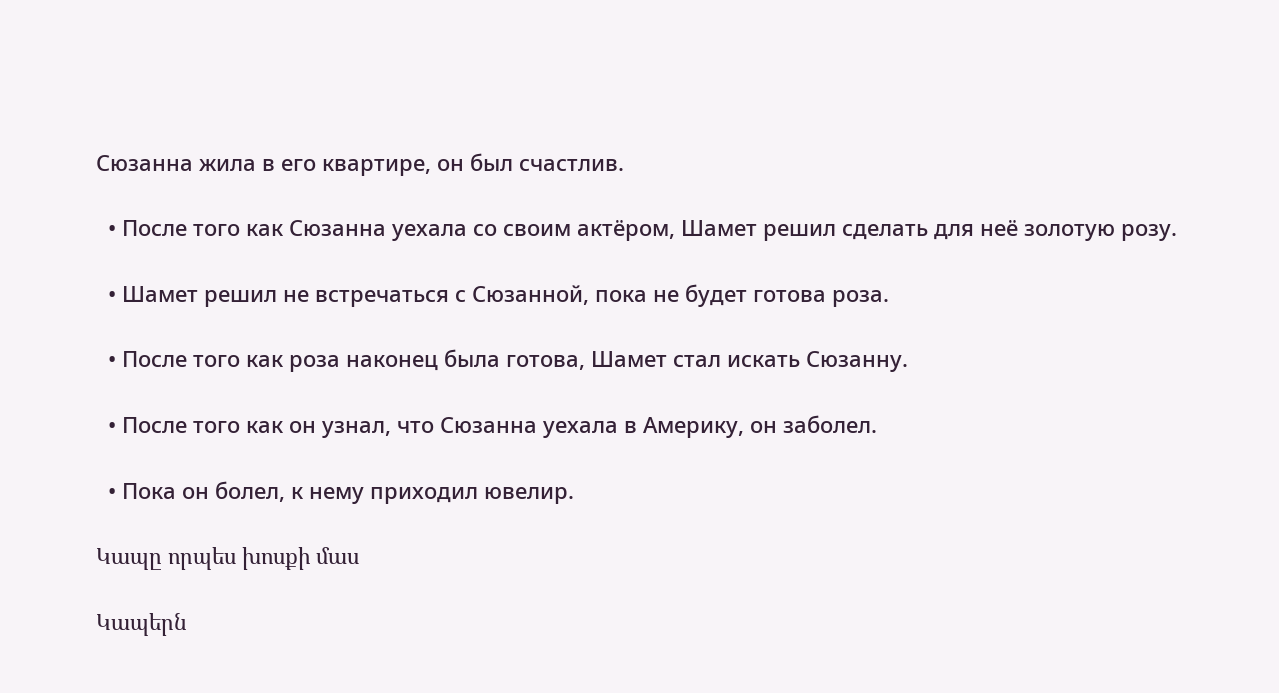Сюзанна жила в его квартире, он был счастлив.

  • После того как Сюзанна уехала со своим актёром, Шамет решил сделать для неё золотую розу.

  • Шамет решил не встречаться с Сюзанной, пока не будет готова роза.

  • После того как роза наконец была готова, Шамет стал искать Сюзанну.

  • После того как он узнал, что Сюзанна уехала в Америку, он заболел.

  • Пока он болел, к нему приходил ювелир.

Կապը որպես խոսքի մաս

Կապերն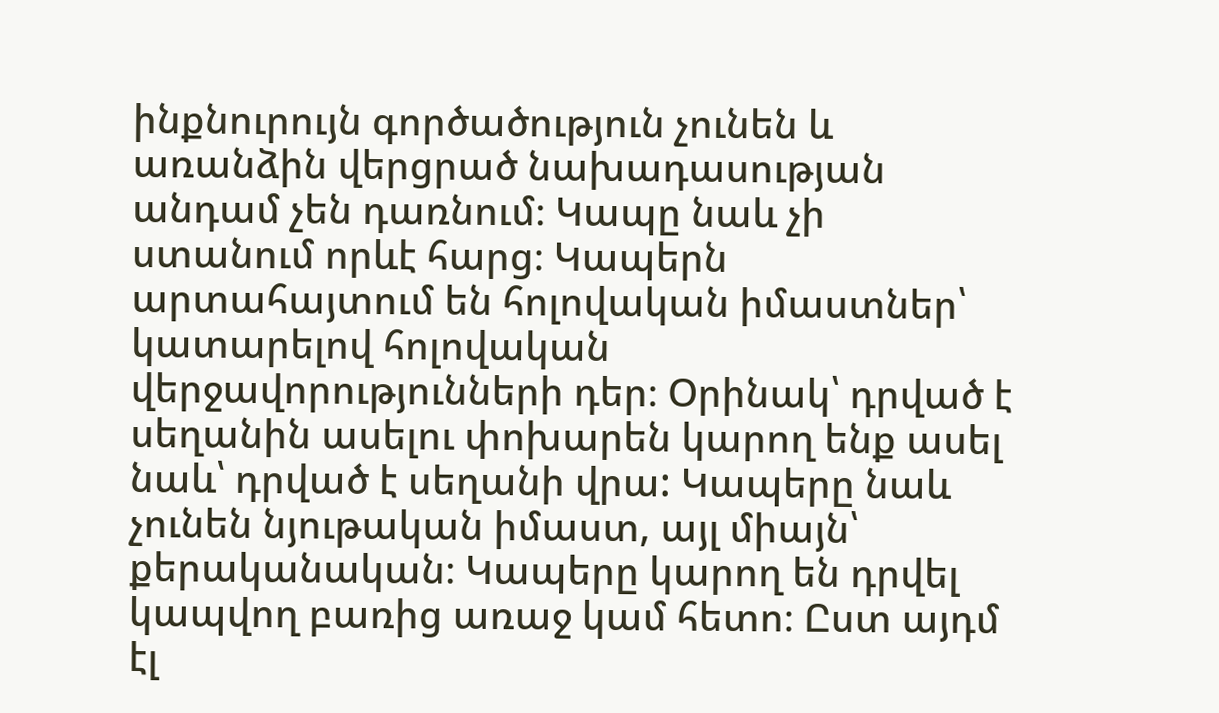ինքնուրույն գործածություն չունեն և առանձին վերցրած նախադասության անդամ չեն դառնում։ Կապը նաև չի ստանում որևէ հարց։ Կապերն արտահայտում են հոլովական իմաստներ՝ կատարելով հոլովական վերջավորությունների դեր։ Օրինակ՝ դրված է սեղանին ասելու փոխարեն կարող ենք ասել նաև՝ դրված է սեղանի վրա: Կապերը նաև չունեն նյութական իմաստ, այլ միայն՝ քերականական։ Կապերը կարող են դրվել կապվող բառից առաջ կամ հետո։ Ըստ այդմ էլ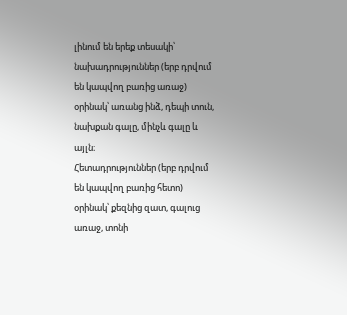լինում են երեք տեսակի՝
նախադրություններ (երբ դրվում են կապվող բառից առաջ) օրինակ՝ առանց ինձ, դեպի տուն, նախքան գալը, մինչև գալը և այլն։
Հետադրություններ (երբ դրվում են կապվող բառից հետո) օրինակ՝ քեզնից զատ, գալուց առաջ, տոնի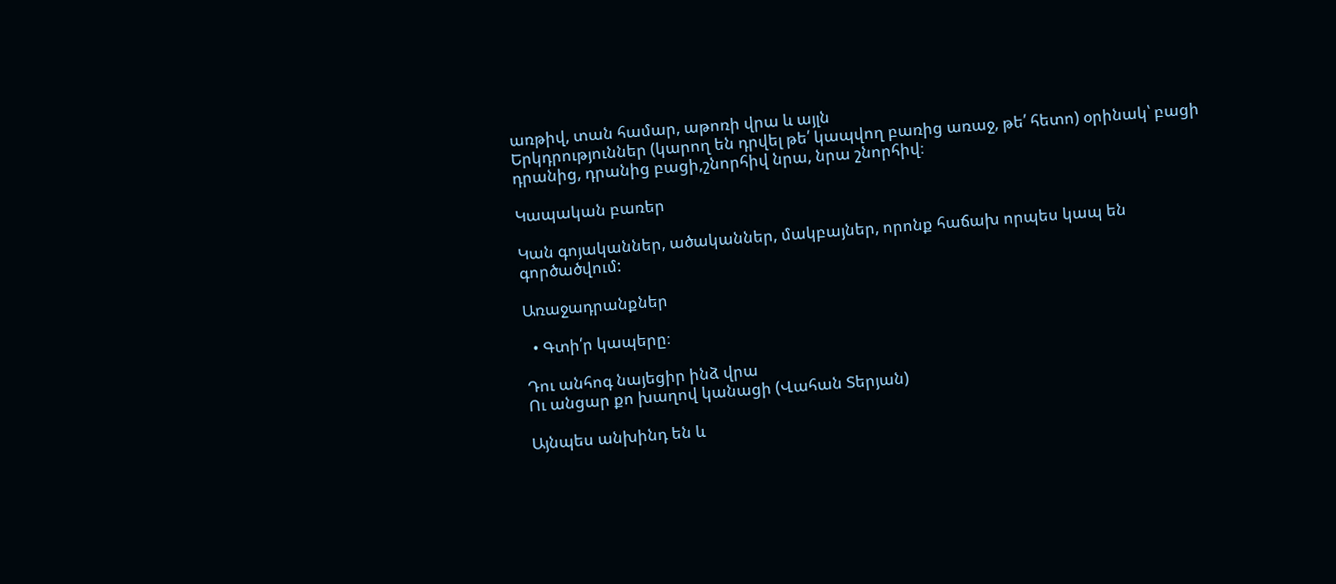առթիվ, տան համար, աթոռի վրա և այլն
Երկդրություններ (կարող են դրվել թե՛ կապվող բառից առաջ, թե՛ հետո) օրինակ՝ բացի դրանից, դրանից բացի,շնորհիվ նրա, նրա շնորհիվ։

Կապական բառեր

Կան գոյականներ, ածականներ, մակբայներ, որոնք հաճախ որպես կապ են գործածվում:

Առաջադրանքներ

  • Գտի՛ր կապերը։

Դու անհոգ նայեցիր ինձ վրա
Ու անցար քո խաղով կանացի (Վահան Տերյան)

Այնպես անխինդ են և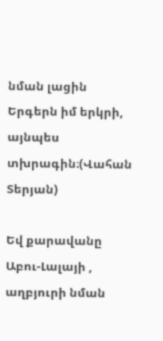նման լացին
Երգերն իմ երկրի, այնպես տխրագին։(Վահան Տերյան)

Եվ քարավանը Աբու-Լալայի , աղբյուրի նման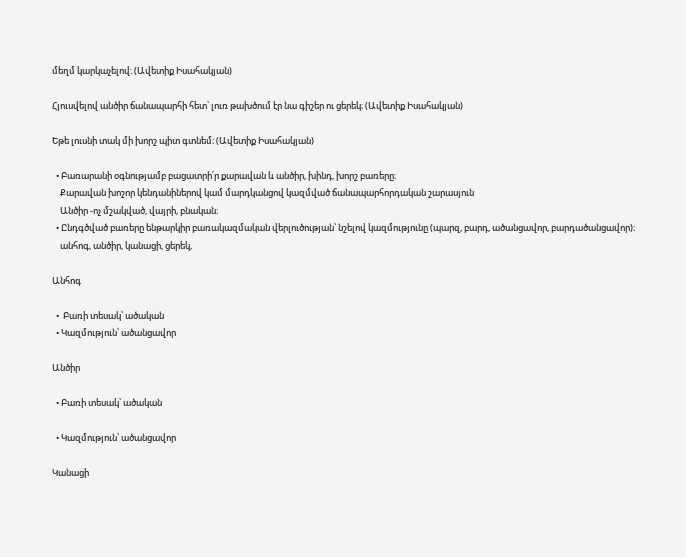մեղմ կարկաչելով։ (Ավետիք Իսահակյան)

Հյուսվելով անծիր ճանապարհի հետ՝ լուռ թախծում էր նա գիշեր ու ցերեկ։ (Ավետիք Իսահակյան)

Եթե լուսնի տակ մի խորշ պիտ գտնեմ։ (Ավետիք Իսահակյան)

  • Բառարանի օգնությամբ բացատրի՛ր քարավան և անծիր, խինդ, խորշ բառերը։
    Քարավան խոշոր կենդանիներով կամ մարդկանցով կազմված ճանապարհորդական շարասյուն
    Անծիր -ոչ մշակված, վայրի, բնական։
  • Ընդգծված բառերը ենթարկիր բառակազմական վերլուծության՝ նշելով կազմությունը (պարզ, բարդ, ածանցավոր, բարդածանցավոր)։
    անհոգ, անծիր, կանացի, ցերեկ,

Անհոգ

  •  Բառի տեսակ՝ ածական
  • Կազմություն՝ ածանցավոր

Անծիր

  • Բառի տեսակ՝ ածական

  • Կազմություն՝ ածանցավոր

Կանացի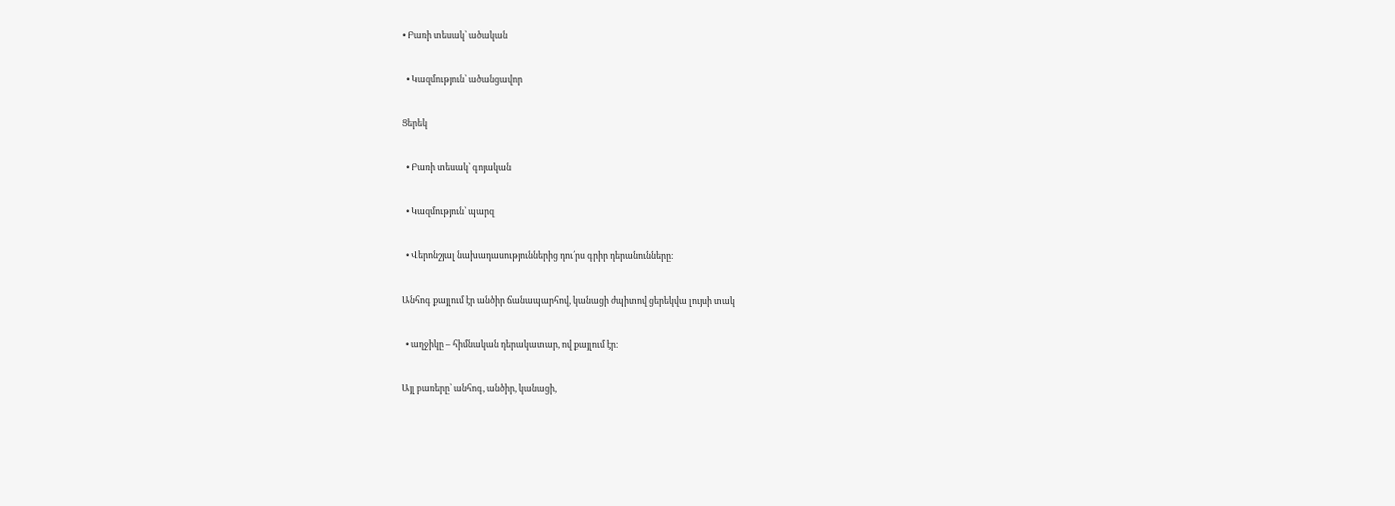• Բառի տեսակ՝ ածական

  • Կազմություն՝ ածանցավոր

Ցերեկ

  • Բառի տեսակ՝ գոյական

  • Կազմություն՝ պարզ

  • Վերոնշյալ նախադասություններից դու՛րս գրիր դերանունները։

Անհոգ քայլում էր անծիր ճանապարհով, կանացի ժպիտով ցերեկվա լույսի տակ

  • աղջիկը – հիմնական դերակատար, ով քայլում էր։

Այլ բառերը՝ անհոգ, անծիր, կանացի,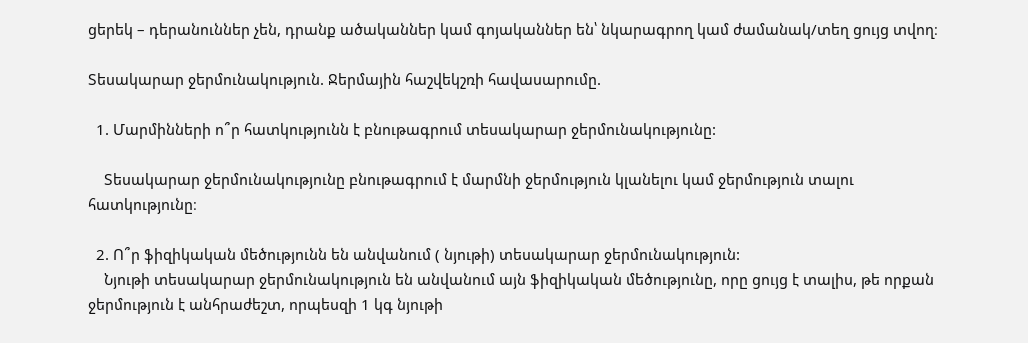ցերեկ – դերանուններ չեն, դրանք ածականներ կամ գոյականներ են՝ նկարագրող կամ ժամանակ/տեղ ցույց տվող։

Տեսակարար ջերմունակություն. Ջերմային հաշվեկշռի հավասարումը.

  1. Մարմինների ո՞ր հատկությունն է բնութագրում տեսակարար ջերմունակությունը:

    Տեսակարար ջերմունակությունը բնութագրում է մարմնի ջերմություն կլանելու կամ ջերմություն տալու հատկությունը։

  2. Ո՞ր ֆիզիկական մեծությունն են անվանում ( նյութի) տեսակարար ջերմունակություն:
    Նյութի տեսակարար ջերմունակություն են անվանում այն ֆիզիկական մեծությունը, որը ցույց է տալիս, թե որքան ջերմություն է անհրաժեշտ, որպեսզի 1 կգ նյութի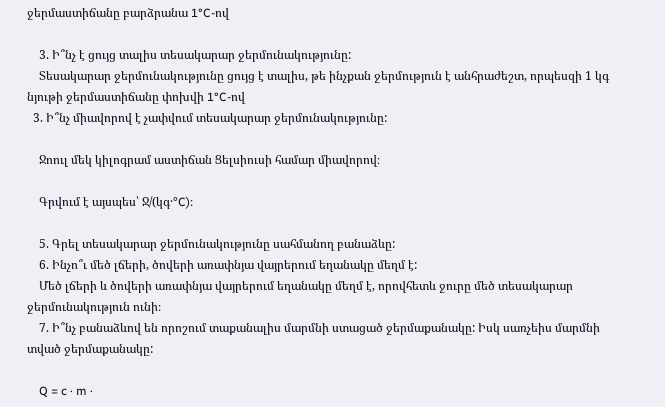ջերմաստիճանը բարձրանա 1°C-ով

    3. Ի՞նչ է ցույց տալիս տեսակարար ջերմունակությունը:
    Տեսակարար ջերմունակությունը ցույց է տալիս, թե ինչքան ջերմություն է անհրաժեշտ, որպեսզի 1 կգ նյութի ջերմաստիճանը փոխվի 1°C-ով
  3. Ի՞նչ միավորով է չափվում տեսակարար ջերմունակությունը:

    Ջոուլ մեկ կիլոգրամ աստիճան Ցելսիուսի համար միավորով։

    Գրվում է այսպես՝ Ջ/(կգ·°C)։

    5. Գրել տեսակարար ջերմունակությունը սահմանող բանաձևը:
    6. Ինչո՞ւ մեծ լճերի, ծովերի առափնյա վայրերում եղանակը մեղմ է:
    Մեծ լճերի և ծովերի առափնյա վայրերում եղանակը մեղմ է, որովհետև ջուրը մեծ տեսակարար ջերմունակություն ունի։
    7. Ի՞նչ բանաձևով են որոշում տաքանալիս մարմնի ստացած ջերմաքանակը: Իսկ սառչեիս մարմնի տված ջերմաքանակը:

    Q = c · m ·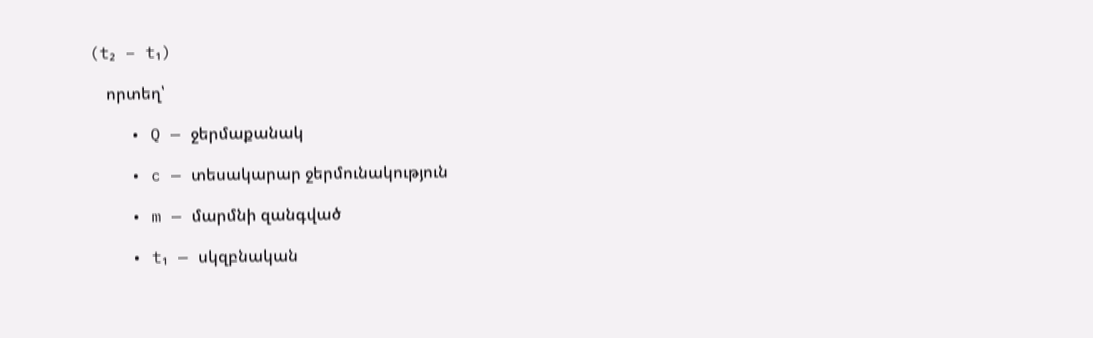(t₂ − t₁)

    որտեղ՝

    • Q — ջերմաքանակ

    • c — տեսակարար ջերմունակություն

    • m — մարմնի զանգված

    • t₁ — սկզբնական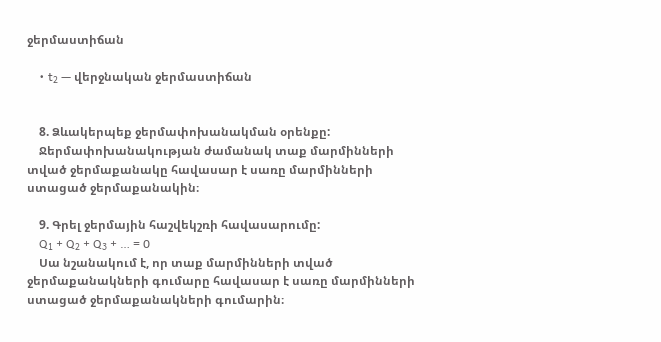ջերմաստիճան

    • t₂ — վերջնական ջերմաստիճան


    8. Ձևակերպեք ջերմափոխանակման օրենքը:
    Ջերմափոխանակության ժամանակ տաք մարմինների տված ջերմաքանակը հավասար է սառը մարմինների ստացած ջերմաքանակին։

    9. Գրել ջերմային հաշվեկշռի հավասարումը:
    Q₁ + Q₂ + Q₃ + … = 0
    Սա նշանակում է, որ տաք մարմինների տված ջերմաքանակների գումարը հավասար է սառը մարմինների ստացած ջերմաքանակների գումարին։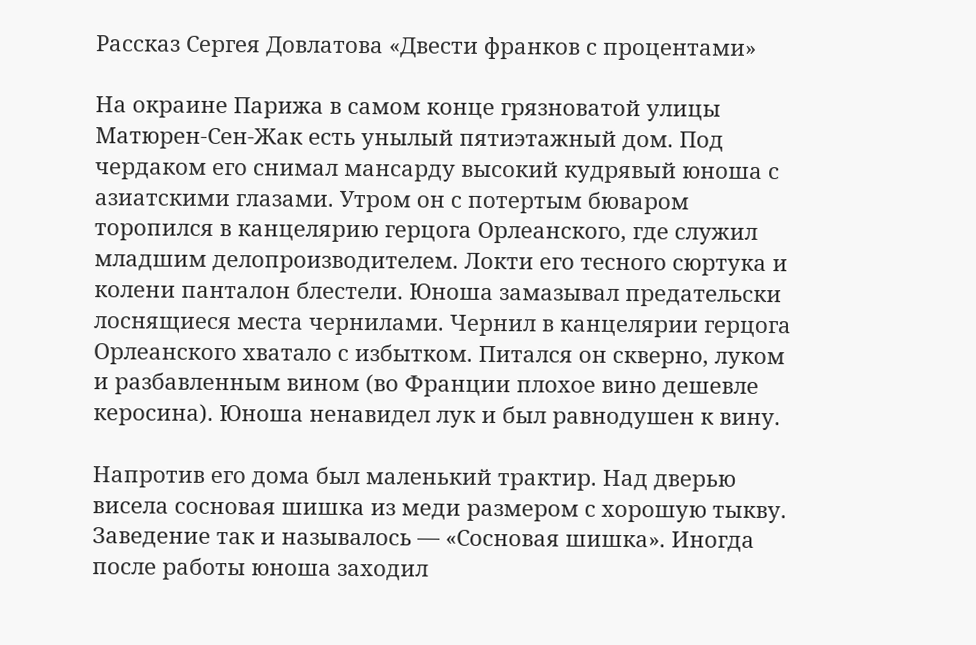Рассказ Сергея Довлатова «Двести франков с процентами»

На окраине Парижа в самом конце грязноватой улицы Матюрен-Сен-Жак есть унылый пятиэтажный дом. Под чердаком его снимал мансарду высокий кудрявый юноша с азиатскими глазами. Утром он с потертым бюваром торопился в канцелярию герцога Орлеанского, где служил младшим делопроизводителем. Локти его тесного сюртука и колени панталон блестели. Юноша замазывал предательски лоснящиеся места чернилами. Чернил в канцелярии герцога Орлеанского хватало с избытком. Питался он скверно, луком и разбавленным вином (во Франции плохое вино дешевле керосина). Юноша ненавидел лук и был равнодушен к вину.

Напротив его дома был маленький трактир. Над дверью висела сосновая шишка из меди размером с хорошую тыкву. Заведение так и называлось — «Сосновая шишка». Иногда после работы юноша заходил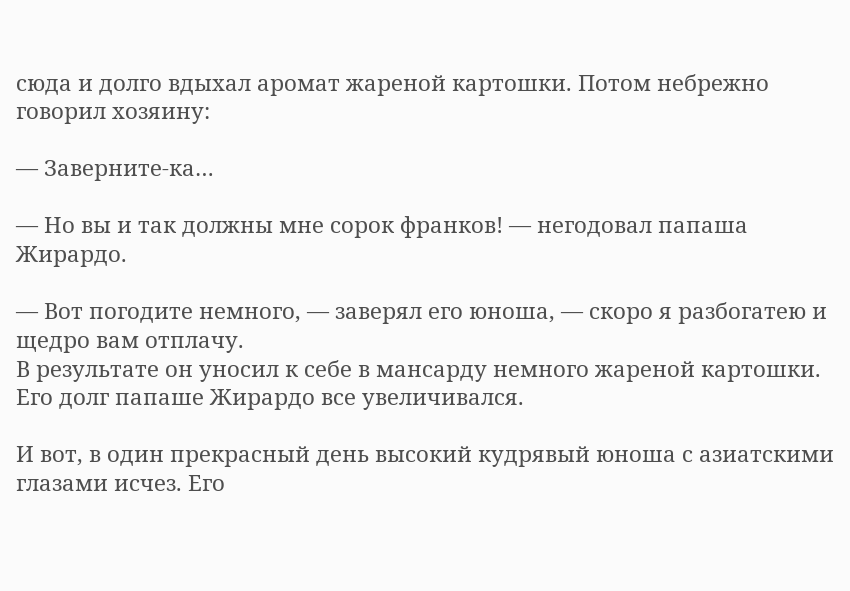сюда и долго вдыхал аромат жареной картошки. Потом небрежно говорил хозяину:

— Заверните-ка…

— Но вы и так должны мне сорок франков! — негодовал папаша Жирардо.

— Вот погодите немного, — заверял его юноша, — скоро я разбогатею и щедро вам отплачу.
В результате он уносил к себе в мансарду немного жареной картошки. Его долг папаше Жирардо все увеличивался.

И вот, в один прекрасный день высокий кудрявый юноша с азиатскими глазами исчез. Его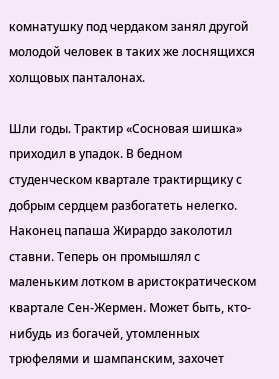комнатушку под чердаком занял другой молодой человек в таких же лоснящихся холщовых панталонах.

Шли годы. Трактир «Сосновая шишка» приходил в упадок. В бедном студенческом квартале трактирщику с добрым сердцем разбогатеть нелегко. Наконец папаша Жирардо заколотил ставни. Теперь он промышлял с маленьким лотком в аристократическом квартале Сен-Жермен. Может быть, кто-нибудь из богачей, утомленных трюфелями и шампанским, захочет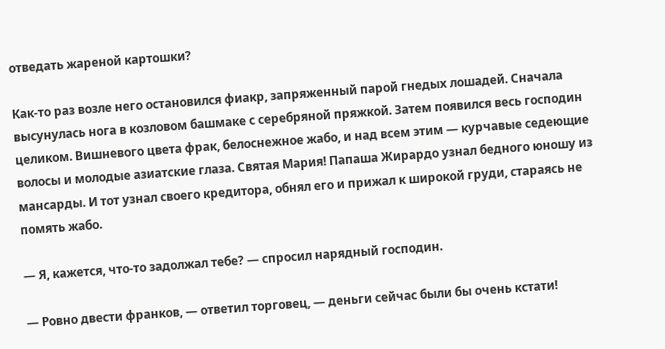отведать жареной картошки?

Как-то раз возле него остановился фиакр, запряженный парой гнедых лошадей. Сначала высунулась нога в козловом башмаке с серебряной пряжкой. Затем появился весь господин целиком. Вишневого цвета фрак, белоснежное жабо, и над всем этим — курчавые седеющие волосы и молодые азиатские глаза. Святая Мария! Папаша Жирардо узнал бедного юношу из мансарды. И тот узнал своего кредитора, обнял его и прижал к широкой груди, стараясь не помять жабо.

— Я, кажется, что-то задолжал тебе? — спросил нарядный господин.

— Ровно двести франков, — ответил торговец, — деньги сейчас были бы очень кстати!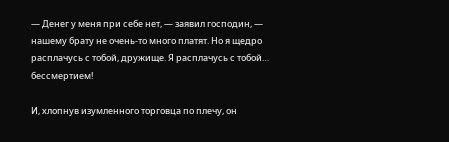— Денег у меня при себе нет, — заявил господин, — нашему брату не очень-то много платят. Но я щедро расплачусь с тобой, дружище. Я расплачусь с тобой… бессмертием!

И, хлопнув изумленного торговца по плечу, он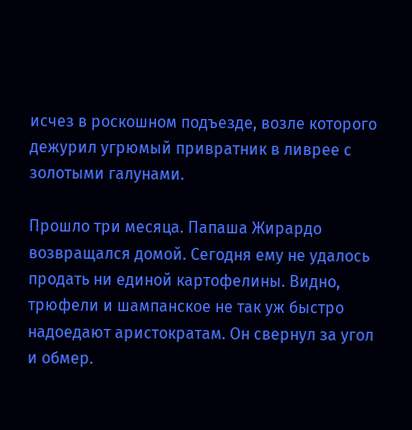исчез в роскошном подъезде, возле которого дежурил угрюмый привратник в ливрее с золотыми галунами.

Прошло три месяца. Папаша Жирардо возвращался домой. Сегодня ему не удалось продать ни единой картофелины. Видно, трюфели и шампанское не так уж быстро надоедают аристократам. Он свернул за угол и обмер.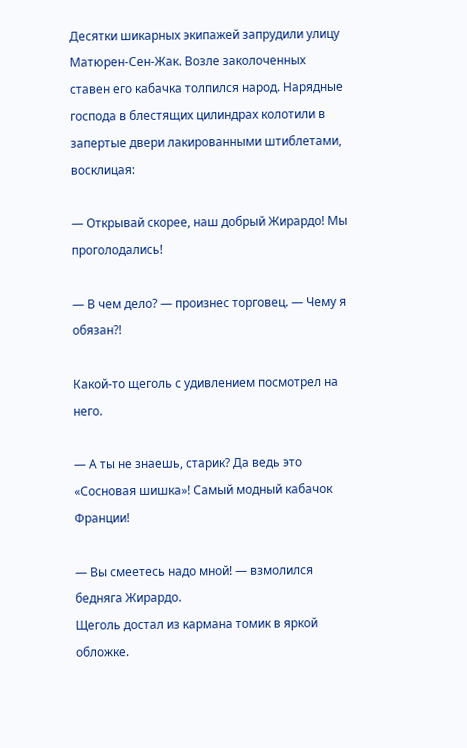Десятки шикарных экипажей запрудили улицу Матюрен-Сен-Жак. Возле заколоченных ставен его кабачка толпился народ. Нарядные господа в блестящих цилиндрах колотили в запертые двери лакированными штиблетами, восклицая:

— Открывай скорее, наш добрый Жирардо! Мы проголодались!

— В чем дело? — произнес торговец. — Чему я обязан?!

Какой-то щеголь с удивлением посмотрел на него.

— А ты не знаешь, старик? Да ведь это «Сосновая шишка»! Самый модный кабачок Франции!

— Вы смеетесь надо мной! — взмолился бедняга Жирардо.
Щеголь достал из кармана томик в яркой обложке.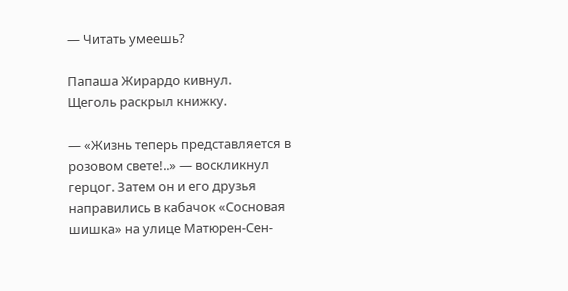— Читать умеешь?

Папаша Жирардо кивнул.
Щеголь раскрыл книжку.

— «Жизнь теперь представляется в розовом свете!..» — воскликнул герцог. Затем он и его друзья направились в кабачок «Сосновая шишка» на улице Матюрен-Сен-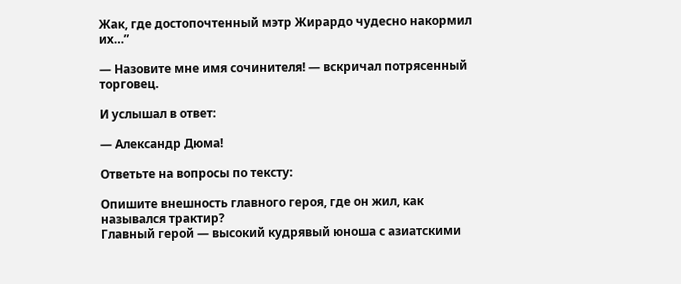Жак, где достопочтенный мэтр Жирардо чудесно накормил их…”

— Назовите мне имя сочинителя! — вскричал потрясенный торговец.

И услышал в ответ:

— Александр Дюма!

Ответьте на вопросы по тексту:

Опишите внешность главного героя, где он жил, как назывался трактир?
Главный герой — высокий кудрявый юноша с азиатскими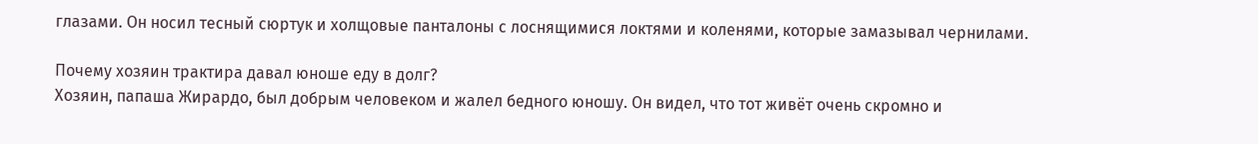глазами. Он носил тесный сюртук и холщовые панталоны с лоснящимися локтями и коленями, которые замазывал чернилами.

Почему хозяин трактира давал юноше еду в долг?
Хозяин, папаша Жирардо, был добрым человеком и жалел бедного юношу. Он видел, что тот живёт очень скромно и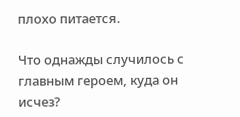плохо питается.

Что однажды случилось с главным героем, куда он исчез?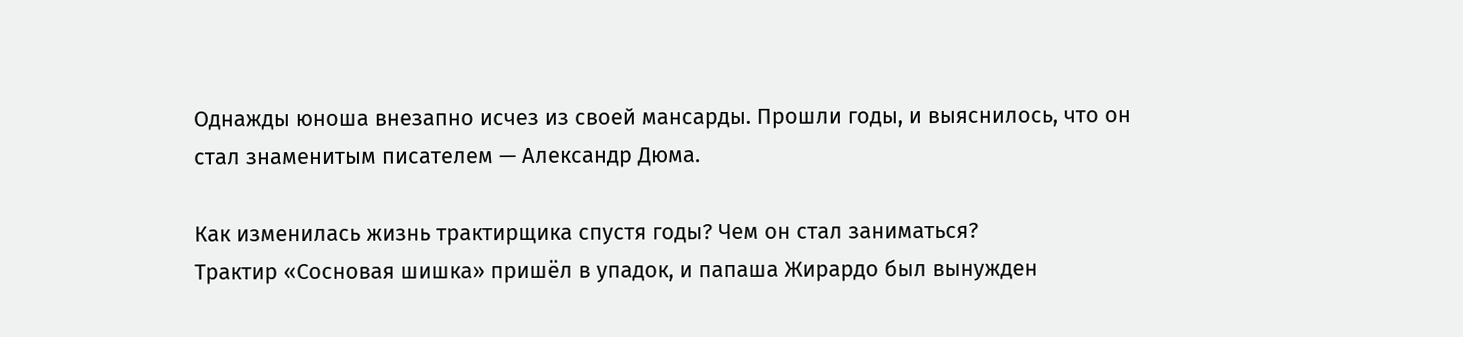Однажды юноша внезапно исчез из своей мансарды. Прошли годы, и выяснилось, что он стал знаменитым писателем — Александр Дюма.

Как изменилась жизнь трактирщика спустя годы? Чем он стал заниматься?
Трактир «Сосновая шишка» пришёл в упадок, и папаша Жирардо был вынужден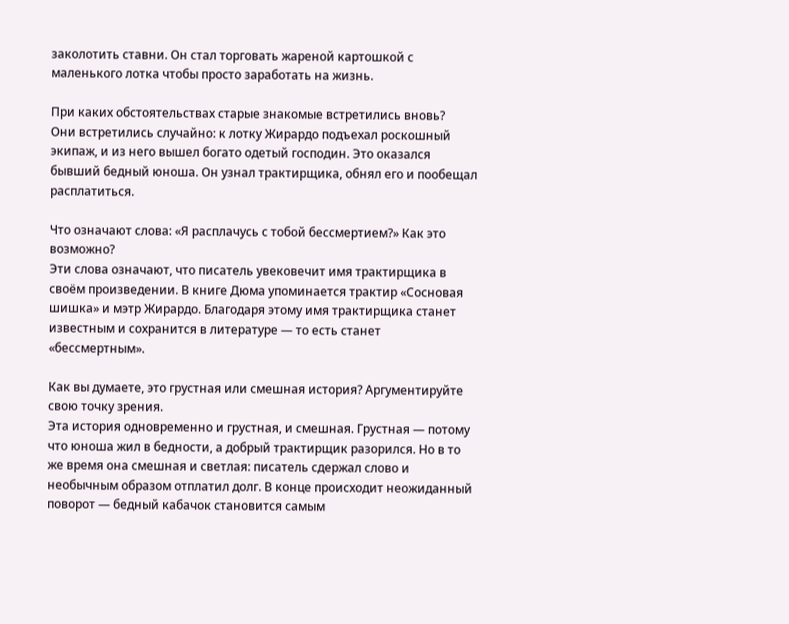заколотить ставни. Он стал торговать жареной картошкой с маленького лотка чтобы просто заработать на жизнь.

При каких обстоятельствах старые знакомые встретились вновь?
Они встретились случайно: к лотку Жирардо подъехал роскошный экипаж, и из него вышел богато одетый господин. Это оказался бывший бедный юноша. Он узнал трактирщика, обнял его и пообещал расплатиться.

Что означают слова: «Я расплачусь с тобой бессмертием?» Как это возможно?
Эти слова означают, что писатель увековечит имя трактирщика в своём произведении. В книге Дюма упоминается трактир «Сосновая шишка» и мэтр Жирардо. Благодаря этому имя трактирщика станет известным и сохранится в литературе — то есть станет «бессмертным».

Как вы думаете, это грустная или смешная история? Аргументируйте свою точку зрения.
Эта история одновременно и грустная, и смешная. Грустная — потому что юноша жил в бедности, а добрый трактирщик разорился. Но в то же время она смешная и светлая: писатель сдержал слово и необычным образом отплатил долг. В конце происходит неожиданный поворот — бедный кабачок становится самым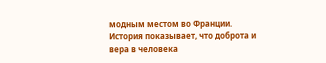модным местом во Франции. История показывает, что доброта и вера в человека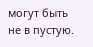могут быть не в пустую.